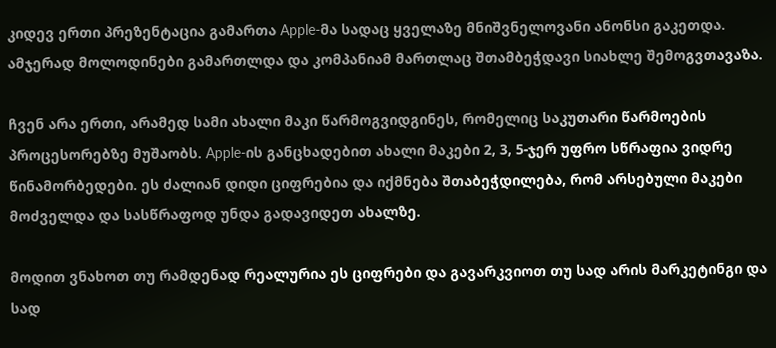კიდევ ერთი პრეზენტაცია გამართა Apple-მა სადაც ყველაზე მნიშვნელოვანი ანონსი გაკეთდა. ამჯერად მოლოდინები გამართლდა და კომპანიამ მართლაც შთამბეჭდავი სიახლე შემოგვთავაზა.

ჩვენ არა ერთი, არამედ სამი ახალი მაკი წარმოგვიდგინეს, რომელიც საკუთარი წარმოების პროცესორებზე მუშაობს. Apple-ის განცხადებით ახალი მაკები 2, 3, 5-ჯერ უფრო სწრაფია ვიდრე წინამორბედები. ეს ძალიან დიდი ციფრებია და იქმნება შთაბეჭდილება, რომ არსებული მაკები მოძველდა და სასწრაფოდ უნდა გადავიდეთ ახალზე.

მოდით ვნახოთ თუ რამდენად რეალურია ეს ციფრები და გავარკვიოთ თუ სად არის მარკეტინგი და სად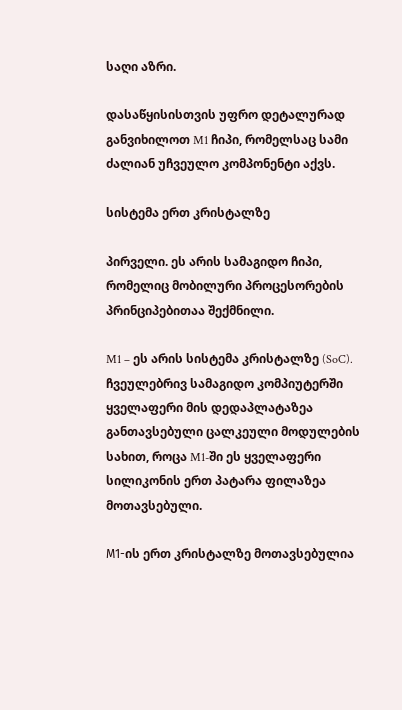საღი აზრი.

დასაწყისისთვის უფრო დეტალურად განვიხილოთ M1 ჩიპი, რომელსაც სამი ძალიან უჩვეულო კომპონენტი აქვს.

სისტემა ერთ კრისტალზე

პირველი. ეს არის სამაგიდო ჩიპი, რომელიც მობილური პროცესორების პრინციპებითაა შექმნილი.

M1 – ეს არის სისტემა კრისტალზე (SoC). ჩვეულებრივ სამაგიდო კომპიუტერში ყველაფერი მის დედაპლატაზეა განთავსებული ცალკეული მოდულების სახით, როცა M1-ში ეს ყველაფერი სილიკონის ერთ პატარა ფილაზეა მოთავსებული.

М1-ის ერთ კრისტალზე მოთავსებულია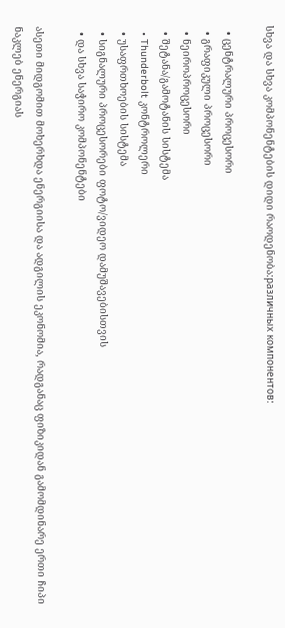სხვა და სხვა კომპონენტების დიდი რაოდენობა:различных компонентов:

  • ცენტრალური პროცესორი
  • გრაფიკული პროცესორი
  • ნეიროპროცესორი
  • შეტანა/გამოტანის სისტემა
  • Thunderbolt კონტროლერი
  • უსაფრთხოების სისტემა
  • სიგნალური პროცესორები ფოტო/ვიდეო დამუშავებისთვის
  • და სხვა საჭირო კომპონენტები

ასეთი მიდგომით მოხერხდა ენერგიისა და ადგილის ეკონომია, რადგანაც ფიზიკიდან გამომდინარე ერთი ჩიპი ნაკლებ ენერგიას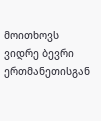მოითხოვს ვიდრე ბევრი ერთმანეთისგან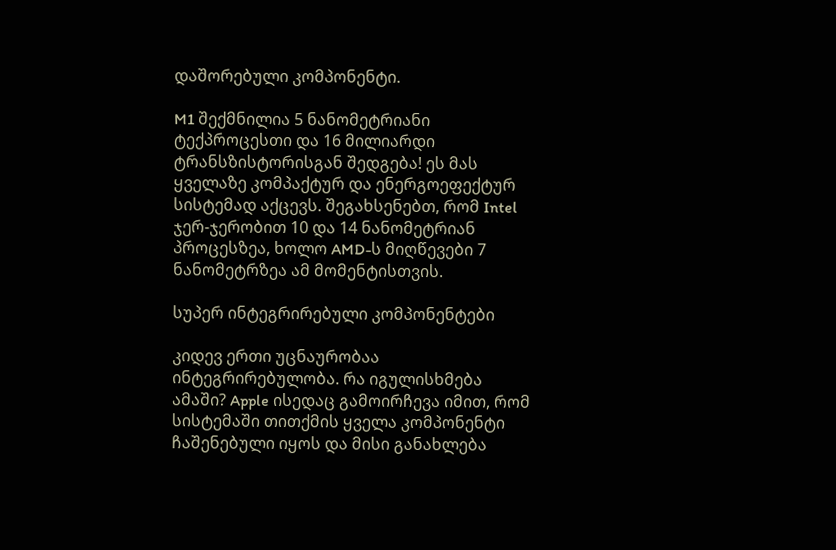დაშორებული კომპონენტი.

M1 შექმნილია 5 ნანომეტრიანი ტექპროცესთი და 16 მილიარდი ტრანსზისტორისგან შედგება! ეს მას ყველაზე კომპაქტურ და ენერგოეფექტურ სისტემად აქცევს. შეგახსენებთ, რომ Intel ჯერ-ჯერობით 10 და 14 ნანომეტრიან პროცესზეა, ხოლო AMD-ს მიღწევები 7 ნანომეტრზეა ამ მომენტისთვის.

სუპერ ინტეგრირებული კომპონენტები

კიდევ ერთი უცნაურობაა ინტეგრირებულობა. რა იგულისხმება ამაში? Apple ისედაც გამოირჩევა იმით, რომ სისტემაში თითქმის ყველა კომპონენტი ჩაშენებული იყოს და მისი განახლება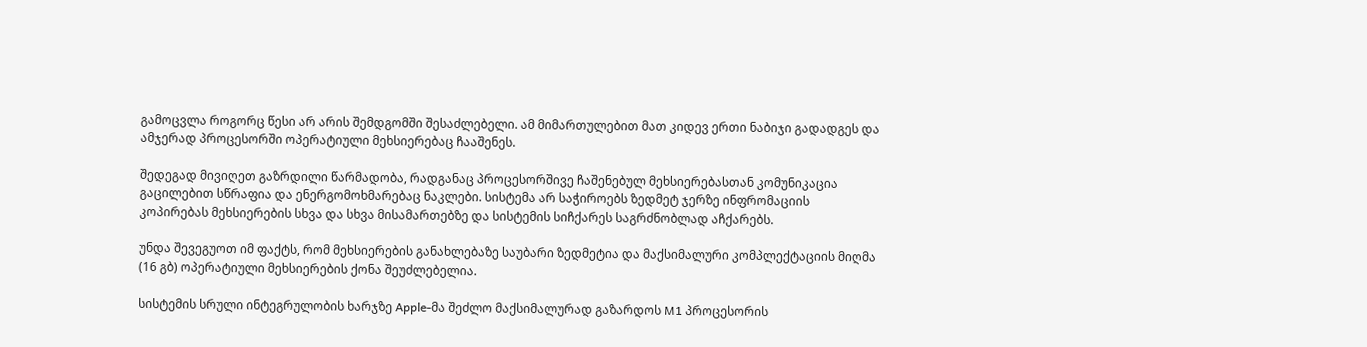გამოცვლა როგორც წესი არ არის შემდგომში შესაძლებელი. ამ მიმართულებით მათ კიდევ ერთი ნაბიჯი გადადგეს და ამჯერად პროცესორში ოპერატიული მეხსიერებაც ჩააშენეს.

შედეგად მივიღეთ გაზრდილი წარმადობა, რადგანაც პროცესორშივე ჩაშენებულ მეხსიერებასთან კომუნიკაცია გაცილებით სწრაფია და ენერგომოხმარებაც ნაკლები. სისტემა არ საჭიროებს ზედმეტ ჯერზე ინფრომაციის კოპირებას მეხსიერების სხვა და სხვა მისამართებზე და სისტემის სიჩქარეს საგრძნობლად აჩქარებს.

უნდა შევეგუოთ იმ ფაქტს, რომ მეხსიერების განახლებაზე საუბარი ზედმეტია და მაქსიმალური კომპლექტაციის მიღმა (16 გბ) ოპერატიული მეხსიერების ქონა შეუძლებელია.

სისტემის სრული ინტეგრულობის ხარჯზე Apple-მა შეძლო მაქსიმალურად გაზარდოს M1 პროცესორის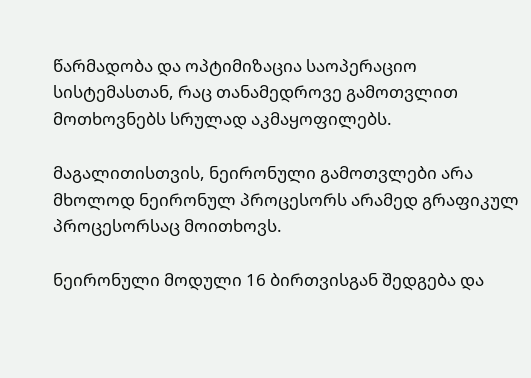წარმადობა და ოპტიმიზაცია საოპერაციო სისტემასთან, რაც თანამედროვე გამოთვლით მოთხოვნებს სრულად აკმაყოფილებს.

მაგალითისთვის, ნეირონული გამოთვლები არა მხოლოდ ნეირონულ პროცესორს არამედ გრაფიკულ პროცესორსაც მოითხოვს.

ნეირონული მოდული 16 ბირთვისგან შედგება და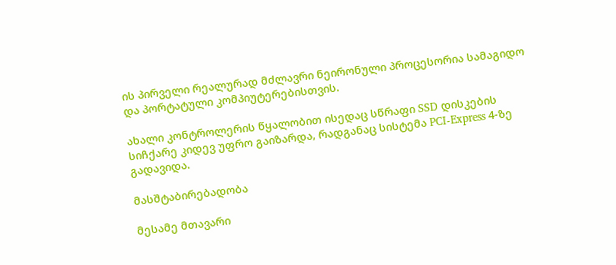ის პირველი რეალურად მძლავრი ნეირონული პროცესორია სამაგიდო და პორტატული კომპიუტერებისთვის.

ახალი კონტროლერის წყალობით ისედაც სწრაფი SSD დისკების სიჩქარე კიდევ უფრო გაიზარდა, რადგანაც სისტემა PCI-Express 4-ზე გადავიდა.

მასშტაბირებადობა

მესამე მთავარი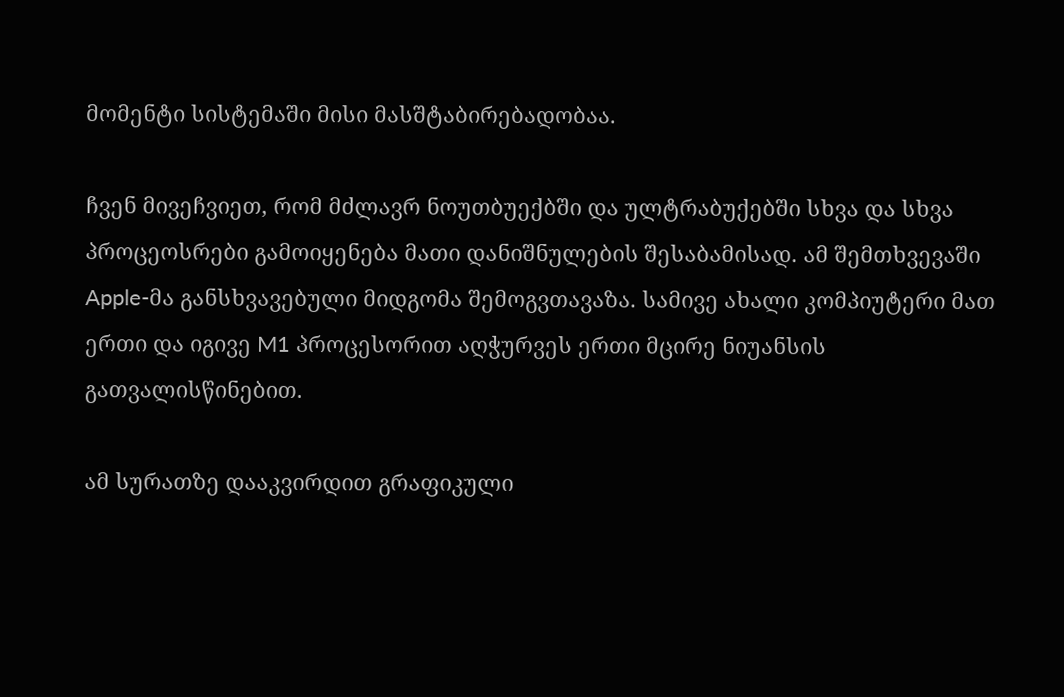მომენტი სისტემაში მისი მასშტაბირებადობაა.

ჩვენ მივეჩვიეთ, რომ მძლავრ ნოუთბუექბში და ულტრაბუქებში სხვა და სხვა პროცეოსრები გამოიყენება მათი დანიშნულების შესაბამისად. ამ შემთხვევაში Apple-მა განსხვავებული მიდგომა შემოგვთავაზა. სამივე ახალი კომპიუტერი მათ ერთი და იგივე M1 პროცესორით აღჭურვეს ერთი მცირე ნიუანსის გათვალისწინებით.

ამ სურათზე დააკვირდით გრაფიკული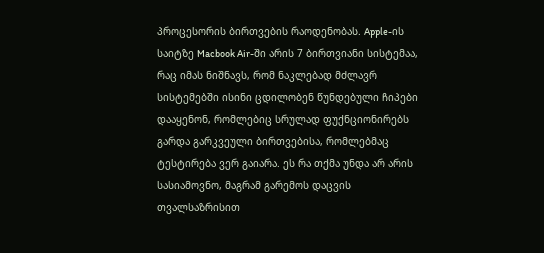პროცესორის ბირთვების რაოდენობას. Apple-ის საიტზე Macbook Air-ში არის 7 ბირთვიანი სისტემაა, რაც იმას ნიშნავს, რომ ნაკლებად მძლავრ სისტემებში ისინი ცდილობენ წუნდებული ჩიპები დააყენონ, რომლებიც სრულად ფუქნციონირებს გარდა გარკვეული ბირთვებისა, რომლებმაც ტესტირება ვერ გაიარა. ეს რა თქმა უნდა არ არის სასიამოვნო, მაგრამ გარემოს დაცვის თვალსაზრისით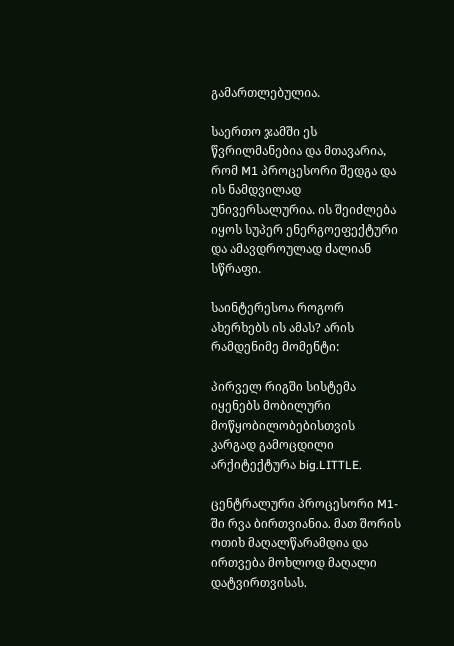გამართლებულია.

საერთო ჯამში ეს წვრილმანებია და მთავარია, რომ M1 პროცესორი შედგა და ის ნამდვილად უნივერსალურია. ის შეიძლება იყოს სუპერ ენერგოეფექტური და ამავდროულად ძალიან სწრაფი.

საინტერესოა როგორ ახერხებს ის ამას? არის რამდენიმე მომენტი:

პირველ რიგში სისტემა იყენებს მობილური მოწყობილობებისთვის კარგად გამოცდილი არქიტექტურა big.LITTLE.

ცენტრალური პროცესორი M1-ში რვა ბირთვიანია. მათ შორის ოთიხ მაღალწარამდია და ირთვება მოხლოდ მაღალი დატვირთვისას.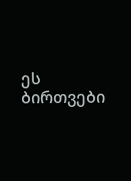ეს ბირთვები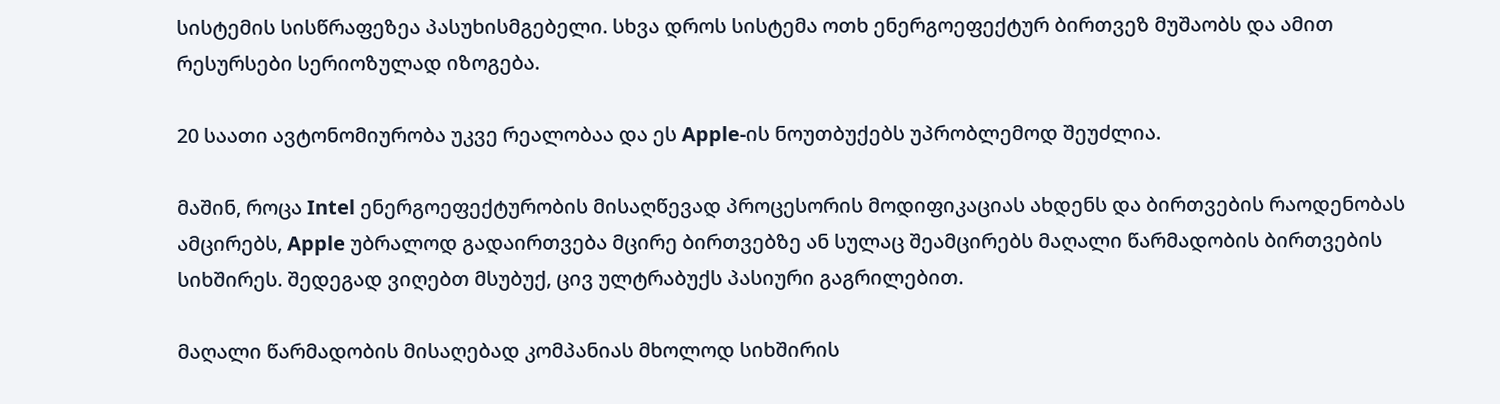სისტემის სისწრაფეზეა პასუხისმგებელი. სხვა დროს სისტემა ოთხ ენერგოეფექტურ ბირთვეზ მუშაობს და ამით რესურსები სერიოზულად იზოგება.

20 საათი ავტონომიურობა უკვე რეალობაა და ეს Apple-ის ნოუთბუქებს უპრობლემოდ შეუძლია.

მაშინ, როცა Intel ენერგოეფექტურობის მისაღწევად პროცესორის მოდიფიკაციას ახდენს და ბირთვების რაოდენობას ამცირებს, Apple უბრალოდ გადაირთვება მცირე ბირთვებზე ან სულაც შეამცირებს მაღალი წარმადობის ბირთვების სიხშირეს. შედეგად ვიღებთ მსუბუქ, ცივ ულტრაბუქს პასიური გაგრილებით.

მაღალი წარმადობის მისაღებად კომპანიას მხოლოდ სიხშირის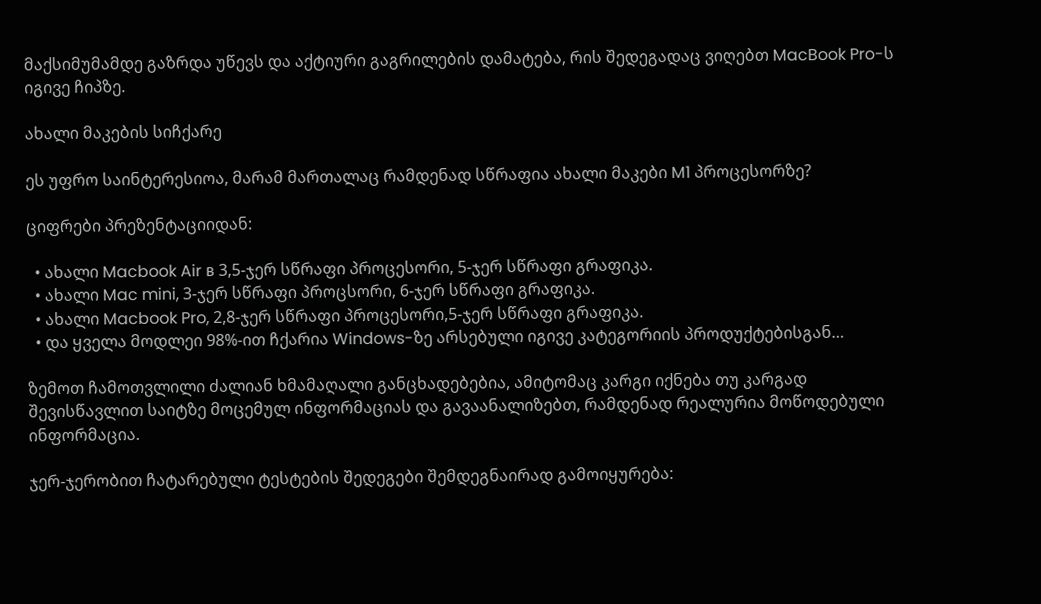მაქსიმუმამდე გაზრდა უწევს და აქტიური გაგრილების დამატება, რის შედეგადაც ვიღებთ MacBook Pro-ს იგივე ჩიპზე.

ახალი მაკების სიჩქარე

ეს უფრო საინტერესიოა, მარამ მართალაც რამდენად სწრაფია ახალი მაკები M1 პროცესორზე?

ციფრები პრეზენტაციიდან:

  • ახალი Macbook Air в 3,5-ჯერ სწრაფი პროცესორი, 5-ჯერ სწრაფი გრაფიკა.
  • ახალი Mac mini, 3-ჯერ სწრაფი პროცსორი, 6-ჯერ სწრაფი გრაფიკა.
  • ახალი Macbook Pro, 2,8-ჯერ სწრაფი პროცესორი,5-ჯერ სწრაფი გრაფიკა.
  • და ყველა მოდლეი 98%-ით ჩქარია Windows-ზე არსებული იგივე კატეგორიის პროდუქტებისგან…

ზემოთ ჩამოთვლილი ძალიან ხმამაღალი განცხადებებია, ამიტომაც კარგი იქნება თუ კარგად შევისწავლით საიტზე მოცემულ ინფორმაციას და გავაანალიზებთ, რამდენად რეალურია მოწოდებული ინფორმაცია.

ჯერ-ჯერობით ჩატარებული ტესტების შედეგები შემდეგნაირად გამოიყურება: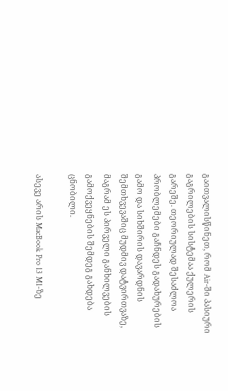გაითვალისწინეთ, რომ Air-ში პასიური გაგრილების სისტემაა ქულერის გარეშე. თეორიულად შესაძლოა პრობლემები გაჩნდეს გადახურების გამო და სიხშირის დავარდნის შემთხვევაშიც მუდმივ დატვირთვაზე, მაგრამ ეს პირველი განხილვების გამოქვეყნების შემდეგ გახდება ცნობილი.

ასევე არის MacBook Pro 13 M1-ზე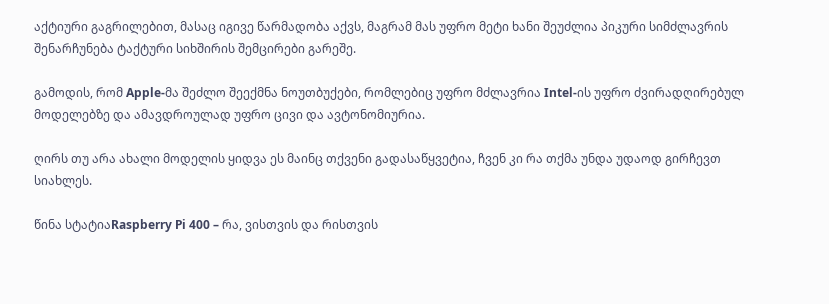აქტიური გაგრილებით, მასაც იგივე წარმადობა აქვს, მაგრამ მას უფრო მეტი ხანი შეუძლია პიკური სიმძლავრის შენარჩუნება ტაქტური სიხშირის შემცირები გარეშე.

გამოდის, რომ Apple-მა შეძლო შეექმნა ნოუთბუქები, რომლებიც უფრო მძლავრია Intel-ის უფრო ძვირადღირებულ მოდელებზე და ამავდროულად უფრო ცივი და ავტონომიურია.

ღირს თუ არა ახალი მოდელის ყიდვა ეს მაინც თქვენი გადასაწყვეტია, ჩვენ კი რა თქმა უნდა უდაოდ გირჩევთ სიახლეს.

წინა სტატიაRaspberry Pi 400 – რა, ვისთვის და რისთვის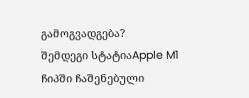გამოგვადგება?
შემდეგი სტატიაApple M1 ჩიპში ჩაშენებული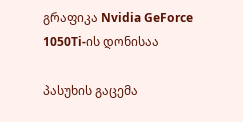გრაფიკა Nvidia GeForce 1050Ti-ის დონისაა

პასუხის გაცემა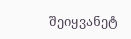შეიყვანეტ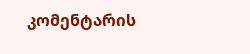კომენტარის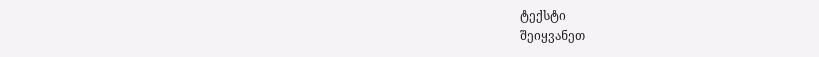ტექსტი
შეიყვანეთ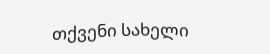თქვენი სახელი